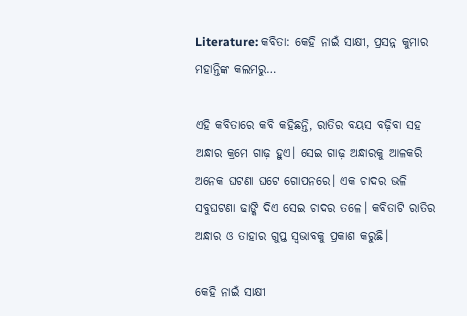Literature: କବିତା: କେହି ନାଇଁ ସାକ୍ଷୀ, ପ୍ରସନ୍ନ କୁମାର ମହାନ୍ତିଙ୍କ କଲମରୁ…

ଏହି କବିତାରେ କବି କହିଛନ୍ତି, ରାତିର ବୟସ ବଢ଼ିବା ସହ ଅନ୍ଧାର କ୍ରମେ ଗାଢ଼ ହୁଏ। ସେଇ ଗାଢ଼ ଅନ୍ଧାରକୁ ଆଳକରି ଅନେକ ଘଟଣା ଘଟେ ଗୋପନରେ। ଏକ ଚାଦର ଭଳି ସବୁଘଟଣା ଢାଙ୍କି ଦିଏ ସେଇ ଚାଦର ତଳେ। କବିତାଟି ରାତିର ଅନ୍ଧାର ଓ ତାହାର ଗୁପ୍ତ ସ୍ୱଭାବକୁ ପ୍ରକାଶ କରୁଛି।

କେହି ନାଇଁ ସାକ୍ଷୀ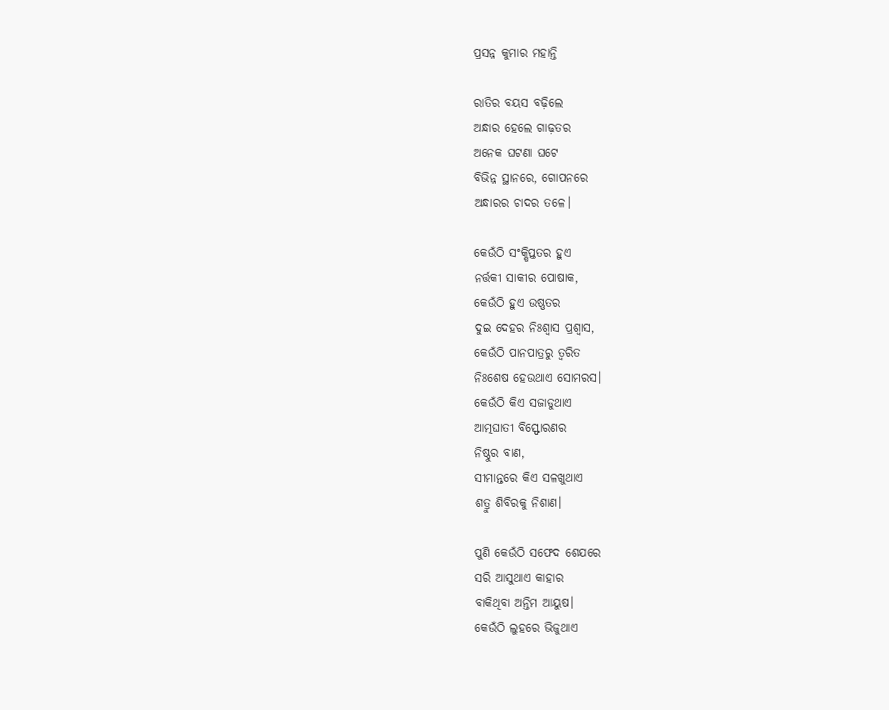ପ୍ରସନ୍ନ କୁମାର ମହାନ୍ତି

ରାତିର ବୟସ ବଢ଼ିଲେ
ଅନ୍ଧାର ହେଲେ ଗାଢ଼ତର
ଅନେକ ଘଟଣା ଘଟେ
ବିଭିନ୍ନ ସ୍ଥାନରେ, ଗୋପନରେ
ଅନ୍ଧାରର ଚାଦର ତଳେ।

କେଉଁଠି ସଂକ୍ଷିପ୍ତତର ହୁଏ
ନର୍ତ୍ତକୀ ସାକୀର ପୋଷାକ,
କେଉଁଠି ହୁଏ ଉଷ୍ଣତର
ଦୁଇ ଦେହର ନିଃଶ୍ବାସ ପ୍ରଶ୍ବାସ,
କେଉଁଠି ପାନପାତ୍ରରୁ ତ୍ବରିତ
ନିଃଶେଷ ହେଉଥାଏ ସୋମରସ।
କେଉଁଠି କିଏ ସଜାଡୁଥାଏ
ଆତ୍ମଘାତୀ ବିସ୍ଫୋରଣର
ନିଷ୍ଠୁର ବାଣ,
ସୀମାନ୍ତରେ କିଏ ସଳଖୁଥାଏ
ଶତ୍ରୁ ଶିବିରକୁ ନିଶାଣ।

ପୁଣି କେଉଁଠି ସଫେଦ ଶେଯରେ
ସରି ଆସୁଥାଏ କାହାର
ବାକିଥିବା ଅନ୍ତିମ ଆୟୁଷ।
କେଉଁଠି ଲୁହରେ ଭିଜୁଥାଏ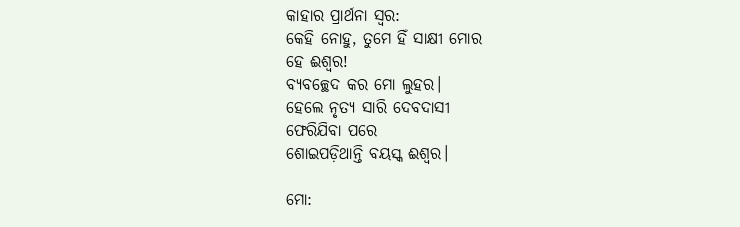କାହାର ପ୍ରାର୍ଥନା ସ୍ବର:
କେହି ନୋହୁ, ତୁମେ ହିଁ ସାକ୍ଷୀ ମୋର
ହେ ଈଶ୍ବର!
ବ୍ୟବଚ୍ଛେଦ କର ମୋ ଲୁହର।
ହେଲେ ନୃତ୍ୟ ସାରି ଦେବଦାସୀ
ଫେରିଯିବା ପରେ
ଶୋଇପଡ଼ିଥାନ୍ତି ବୟସ୍କ ଈଶ୍ବର।

ମୋ: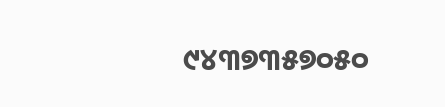୯୪୩୭୩୫୭୦୫୦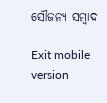ସୌଜନ୍ୟ ସମ୍ବାଦ

Exit mobile version